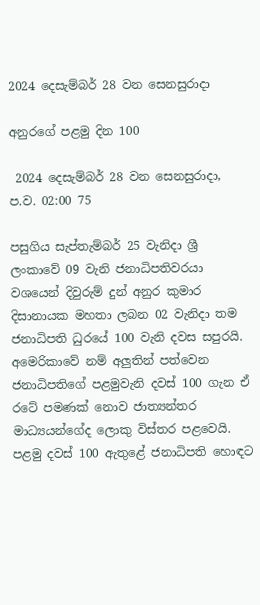2024 දෙසැම්බර් 28 වන සෙනසුරාදා

අනුරගේ පළමු දින 100

 2024 දෙසැම්බර් 28 වන සෙනසුරාදා, ප.ව. 02:00 75

පසුගිය සැප්තැම්බර් 25 වැනිදා ශ්‍රී ලංකාවේ 09 වැනි ජනාධිපතිවරයා වශයෙන් දිවුරුම් දුන් අනුර කුමාර දිසානායක මහතා ලබන 02 වැනිදා තම ජනාධිපති ධුරයේ 100 වැනි දවස සපුරයි. අමෙරිකාවේ නම් අලු‍තින් පත්වෙන ජනාධිපතිගේ පළමුවැනි දවස් 100 ගැන ඒ රටේ පමණක් නොව ජාත්‍යන්තර මාධ්‍යයන්ගේද ලොකු විස්තර පළවෙයි. පළමු දවස් 100 ඇතුළේ ජනාධිපති හොඳට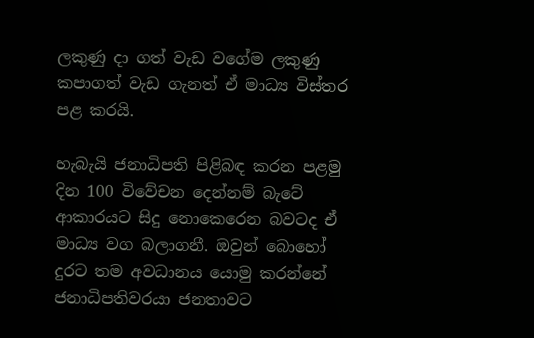ලකුණු දා ගත් වැඩ වගේම ලකුණු කපාගත් වැඩ ගැනත් ඒ මාධ්‍ය විස්තර පළ කරයි.

හැබැයි ජනාධිපති පිළිබඳ කරන පළමු දින 100 විවේචන දෙන්නම් බැටේ ආකාරයට සිදු නොකෙරෙන බවටද ඒ මාධ්‍ය වග බලාගනී. ඔවුන් බොහෝ දුරට තම අවධානය යොමු කරන්නේ ජනාධිපතිවරයා ජනතාවට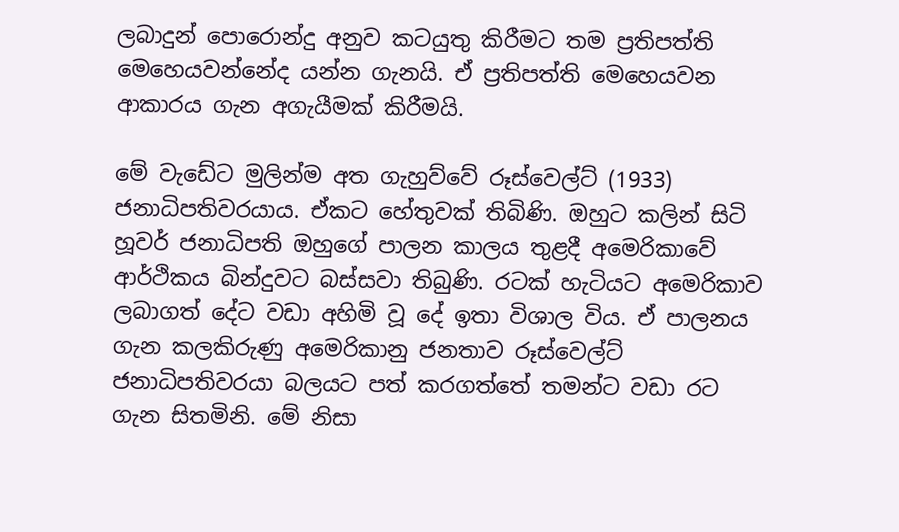ලබාදුන් පොරොන්දු අනුව කටයුතු කිරීමට තම ප්‍රතිපත්ති මෙහෙයවන්නේද යන්න ගැනයි. ඒ ප්‍රතිපත්ති මෙහෙයවන ආකාරය ගැන අගැයීමක් කිරීමයි.

මේ වැඩේට මුලින්ම අත ගැහුව්වේ රූස්වෙල්ට් (1933) ජනාධිපතිවරයාය. ඒකට හේතුවක් තිබිණි. ඔහුට කලින් සිටි හූවර් ජනාධිපති ඔහුගේ පාලන කාලය තුළදී අමෙරිකාවේ ආර්ථිකය බින්දුවට බස්සවා තිබුණි. රටක් හැටියට අමෙරිකාව ලබාගත් දේට වඩා අහිමි වූ දේ ඉතා විශාල විය. ඒ පාලනය ගැන කලකිරුණු අමෙරිකානු ජනතාව රූස්වෙල්ට් ජනාධිපතිවරයා බලයට පත් කරගත්තේ තමන්ට වඩා රට ගැන සිතමිනි. මේ නිසා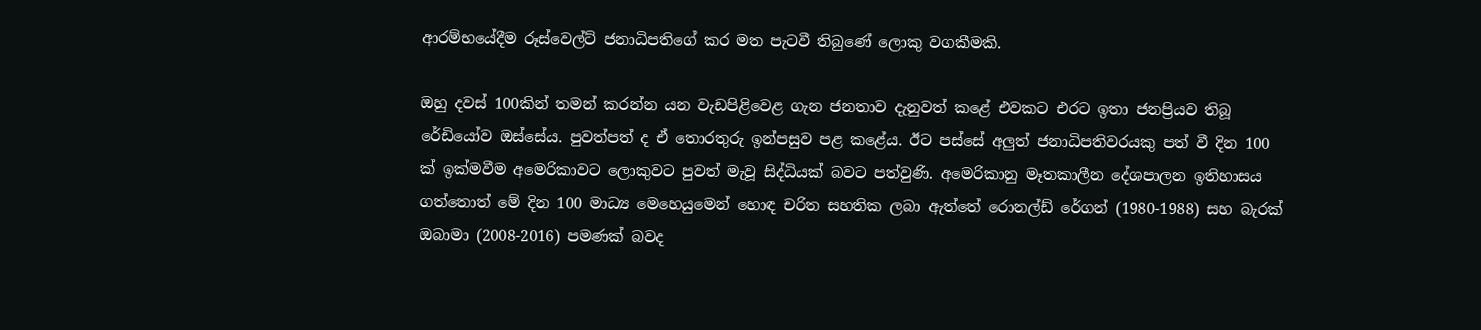ආරම්භයේදීම රූස්වෙල්ට් ජනාධිපතිගේ කර මත පැටවී තිබුණේ ලොකු වගකීමකි.

ඔහු දවස් 100කින් තමන් කරන්න යන වැඩපිළිවෙළ ගැන ජනතාව දැනුවත් කළේ එවකට එරට ඉතා ජනප්‍රියව තිබූ රේඩියෝව ඔස්සේය. පුවත්පත් ද ඒ තොරතුරු ඉන්පසුව පළ කළේය. ඊට පස්සේ අලු‍ත් ජනාධිපතිවරයකු පත් වී දින 100 ක් ඉක්මවීම අමෙරිකාවට ලොකුවට පුවත් මැවූ සිද්ධියක් බවට පත්වුණි. අමෙරිකානු මෑතකාලීන දේශපාලන ඉතිහාසය ගත්තොත් මේ දින 100 මාධ්‍ය මෙහෙයුමෙන් හොඳ චරිත සහතික ලබා ඇත්තේ රොනල්ඩ් රේගන් (1980-1988) සහ බැරක් ඔබාමා (2008-2016) පමණක් බවද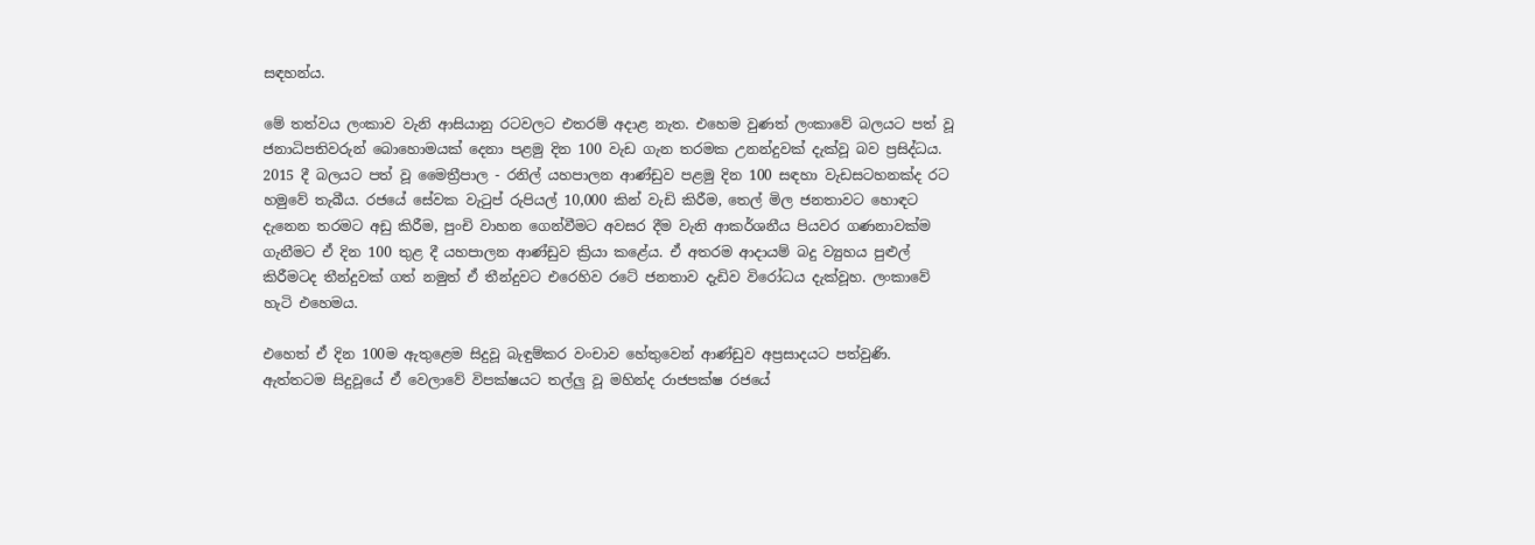සඳහන්ය.

මේ තත්වය ලංකාව වැනි ආසියානු රටවලට එතරම් අදාළ නැත. එහෙම වුණත් ලංකාවේ බලයට පත් වූ ජනාධිපතිවරුන් බොහොමයක් දෙනා පළමු දින 100 වැඩ ගැන තරමක උනන්දුවක් දැක්වූ බව ප්‍රසිද්ධය. 2015 දී බලයට පත් වූ මෛත්‍රීපාල - රනිල් යහපාලන ආණ්ඩුව පළමු දින 100 සඳහා වැඩසටහනක්ද රට හමුවේ තැබීය. රජයේ සේවක වැටුප් රුපියල් 10,000 කින් වැඩි කිරීම, තෙල් මිල ජනතාවට හොඳට දැනෙන තරමට අඩු කිරීම, පුංචි වාහන ගෙන්වීමට අවසර දීම වැනි ආකර්ශනීය පියවර ගණනාවක්ම ගැනීමට ඒ දින 100 තුළ දී යහපාලන ආණ්ඩුව ක්‍රියා කළේය. ඒ අතරම ආදායම් බදු ව්‍යුහය පුළුල් කිරීමටද තීන්දුවක් ගත් නමුත් ඒ තීන්දුවට එරෙහිව රටේ ජනතාව දැඩිව විරෝධය දැක්වූහ. ලංකාවේ හැටි එහෙමය.

එහෙත් ඒ දින 100ම ඇතුළෙම සිදුවූ බැඳුම්කර වංචාව හේතුවෙන් ආණ්ඩුව අප්‍රසාදයට පත්වුණි. ඇත්තටම සිදුවූයේ ඒ වෙලාවේ විපක්ෂයට තල්ලු‍ වූ මහින්ද රාජපක්ෂ රජයේ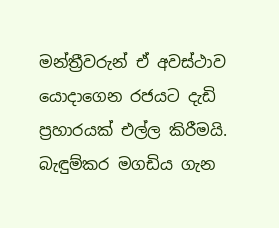මන්ත්‍රීවරුන් ඒ අවස්ථාව යොදාගෙන රජයට දැඩි ප්‍රහාරයක් එල්ල කිරීමයි. බැඳුම්කර මගඩිය ගැන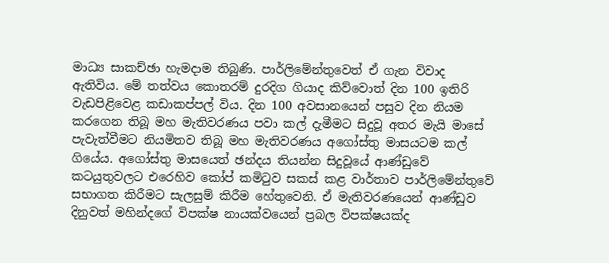මාධ්‍ය සාකච්ඡා හැමදාම තිබුණි. පාර්ලිමේන්තුවෙත් ඒ ගැන විවාද ඇතිවිය. මේ තත්වය කොතරම් දුරදිග ගියාද කිව්වොත් දින 100 ඉතිරි වැඩපිළිවෙළ කඩාකප්පල් විය. දින 100 අවසානයෙන් පසුව දින නියම කරගෙන තිබූ මහ මැතිවරණය පවා කල් දැමීමට සිදුවූ අතර මැයි මාසේ පැවැත්වීමට නියමිතව තිබූ මහ මැතිවරණය අගෝස්තු මාසයටම කල් ගියේය. අගෝස්තු මාසයෙත් ඡන්දය තියන්න සිදුවූයේ ආණ්ඩුවේ කටයුතුවලට එරෙහිව කෝප් කමිටුව සකස් කළ වාර්තාව පාර්ලිමේන්තුවේ සභාගත කිරීමට සැලසුම් කිරීම හේතුවෙනි. ඒ මැතිවරණයෙන් ආණ්ඩුව දිනුවත් මහින්දගේ විපක්ෂ නායක්වයෙන් ප්‍රබල විපක්ෂයක්ද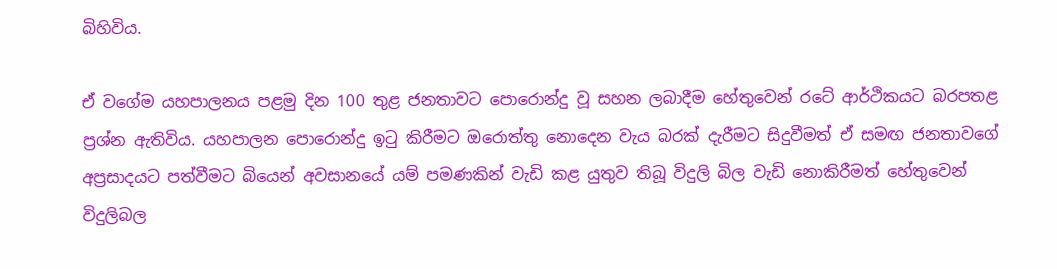බිහිවිය.

ඒ වගේම යහපාලනය පළමු දින 100 තුළ ජනතාවට පොරොන්දු වූ සහන ලබාදීම හේතුවෙන් රටේ ආර්ථිකයට බරපතළ ප්‍රශ්න ඇතිවිය. යහපාලන පොරොන්දු ඉටු කිරීමට ඔරොත්තු නොදෙන වැය බරක් දැරීමට සිදුවීමත් ඒ සමඟ ජනතාවගේ අප්‍රසාදයට පත්වීමට බියෙන් අවසානයේ යම් පමණකින් වැඩි කළ යුතුව තිබූ විදුලි බිල වැඩි නොකිරීමත් හේතුවෙන් විදුලිබල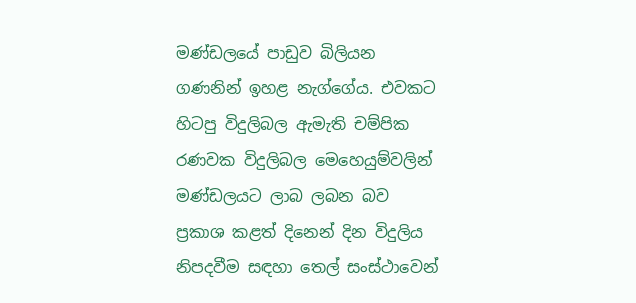මණ්ඩලයේ පාඩුව බිලියන ගණනින් ඉහළ නැග්ගේය. එවකට හිටපු විදුලිබල ඇමැති චම්පික රණවක විදුලිබල මෙහෙයුම්වලින් මණ්ඩලයට ලාබ ලබන බව ප්‍රකාශ කළත් දිනෙන් දින විදුලිය නිපදවීම සඳහා තෙල් සංස්ථාවෙන්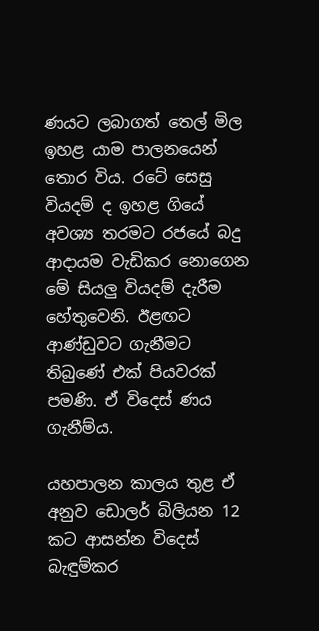ණයට ලබාගත් තෙල් මිල ඉහළ යාම පාලනයෙන් තොර විය. රටේ සෙසු වියදම් ද ඉහළ ගියේ අවශ්‍ය තරමට රජයේ බදු ආදායම වැඩිකර නොගෙන මේ සියලු‍ වියදම් දැරීම හේතුවෙනි. ඊළඟට ආණ්ඩුවට ගැනීමට තිබුණේ එක් පියවරක් පමණි. ඒ විදෙස් ණය ගැනීම්ය.

යහපාලන කාලය තුළ ඒ අනුව ඩොලර් බිලියන 12 කට ආසන්න විදෙස් බැඳුම්කර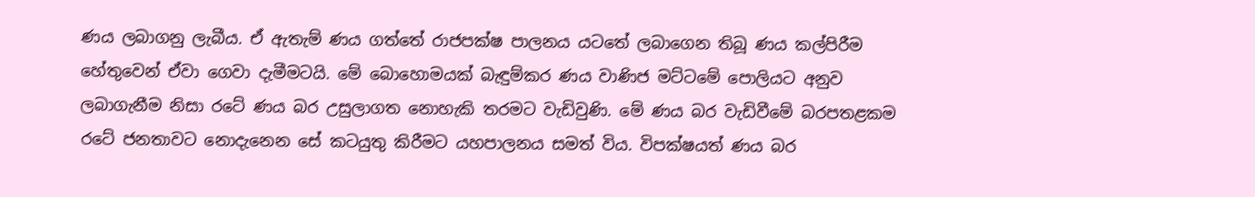ණය ලබාගනු ලැබීය. ඒ ඇතැම් ණය ගත්තේ රාජපක්ෂ පාලනය යටතේ ලබාගෙන තිබූ ණය කල්පිරීම හේතුවෙන් ඒවා ගෙවා දැමීමටයි. මේ බොහොමයක් බැඳුම්කර ණය වාණිජ මට්ටමේ පොලියට අනුව ලබාගැනීම නිසා රටේ ණය බර උසුලාගත නොහැකි තරමට වැඩිවුණි. මේ ණය බර වැඩිවීමේ බරපතළකම රටේ ජනතාවට නොදැනෙන සේ කටයුතු කිරීමට යහපාලනය සමත් විය. විපක්ෂයත් ණය බර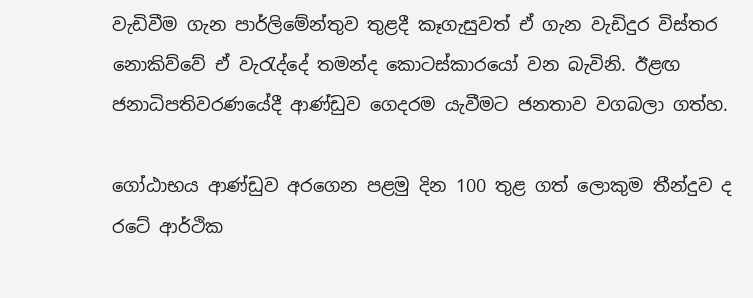වැඩිවීම ගැන පාර්ලිමේන්තුව තුළදී කෑගැසුවත් ඒ ගැන වැඩිදුර විස්තර නොකිව්වේ ඒ වැරැද්දේ තමන්ද කොටස්කාරයෝ වන බැවිනි. ඊළඟ ජනාධිපතිවරණයේදී ආණ්ඩුව ගෙදරම යැවීමට ජනතාව වගබලා ගත්හ.

ගෝඨාභය ආණ්ඩුව අරගෙන පළමු දින 100 තුළ ගත් ලොකුම තීන්දුව ද රටේ ආර්ථික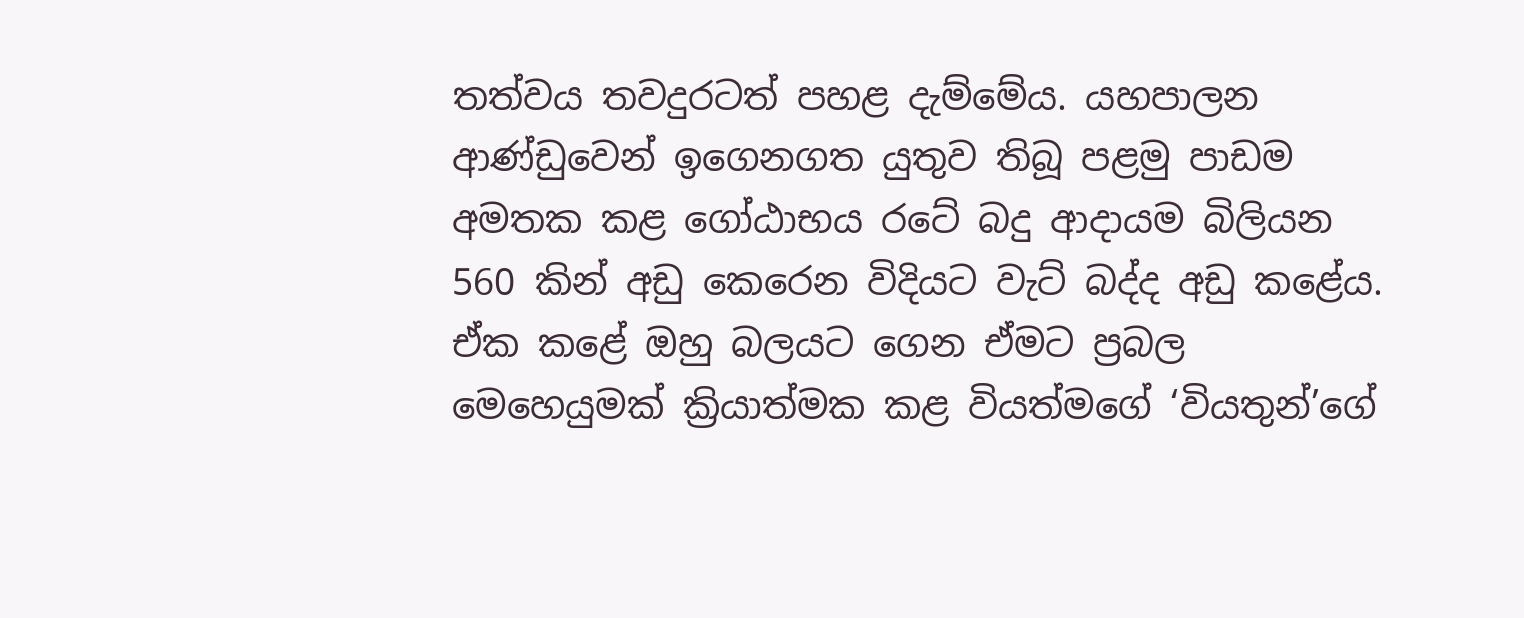තත්වය තවදුරටත් පහළ දැම්මේය. යහපාලන ආණ්ඩුවෙන් ඉගෙනගත යුතුව තිබූ පළමු පාඩම අමතක කළ ගෝඨාභය රටේ බදු ආදායම බිලියන 560 කින් අඩු කෙරෙන විදියට වැට් බද්ද අඩු කළේය. ඒක කළේ ඔහු බලයට ගෙන ඒමට ප්‍රබල මෙහෙයුමක් ක්‍රියාත්මක කළ වියත්මගේ ‘වියතුන්’ගේ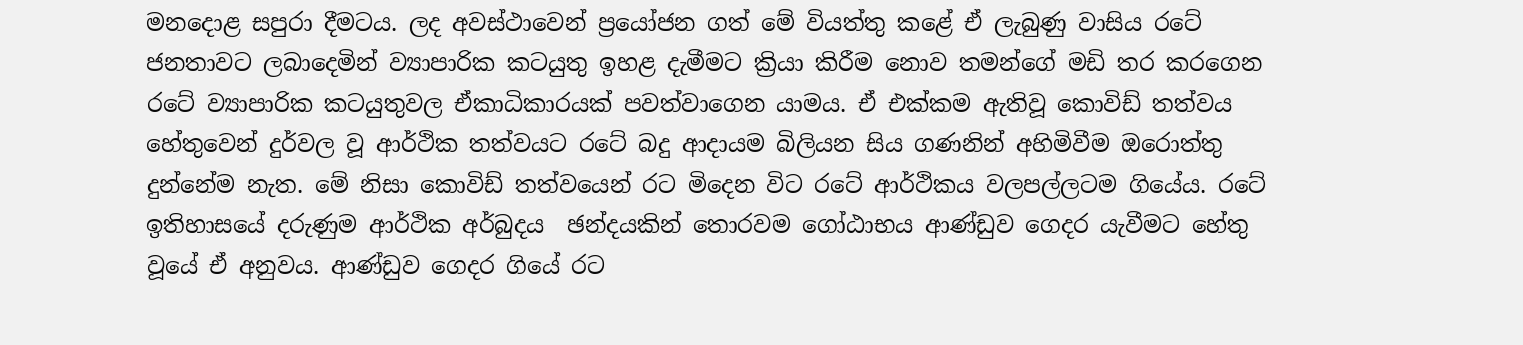මනදොළ සපුරා දීමටය. ලද අවස්ථාවෙන් ප්‍රයෝජන ගත් මේ වියත්තු කළේ ඒ ලැබුණු වාසිය රටේ ජනතාවට ලබාදෙමින් ව්‍යාපාරික කටයුතු ඉහළ දැමීමට ක්‍රියා කිරීම නොව තමන්ගේ මඩි තර කරගෙන රටේ ව්‍යාපාරික කටයුතුවල ඒකාධිකාරයක් පවත්වාගෙන යාමය. ඒ එක්කම ඇතිවූ කොවිඩ් තත්වය හේතුවෙන් දුර්වල වූ ආර්ථික තත්වයට රටේ බදු ආදායම බිලියන සිය ගණනින් අහිමිවීම ඔරොත්තු දුන්නේම නැත. මේ නිසා කොවිඩ් තත්වයෙන් රට මිදෙන විට රටේ ආර්ථිකය වලපල්ලටම ගියේය. රටේ ඉතිහාසයේ දරුණුම ආර්ථික අර්බුදය  ඡන්දයකින් තොරවම ගෝඨාභය ආණ්ඩුව ගෙදර යැවීමට හේතු වූයේ ඒ අනුවය. ආණ්ඩුව ගෙදර ගියේ රට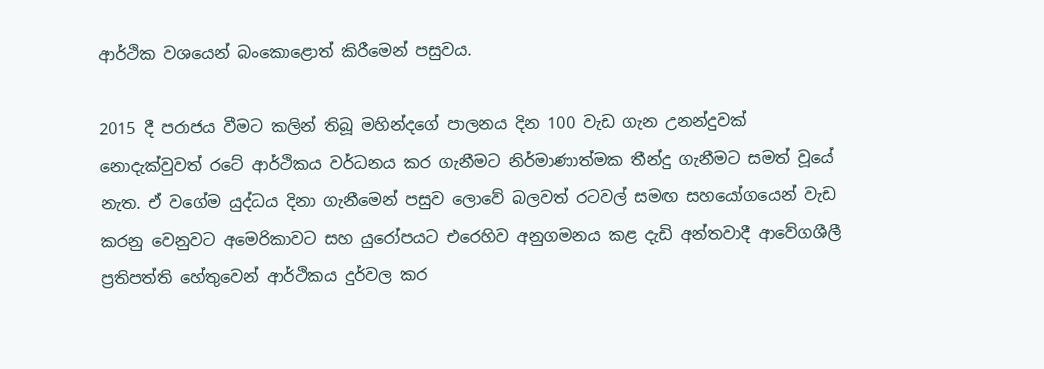ආර්ථික වශයෙන් බංකොළොත් කිරීමෙන් පසුවය.

2015 දී පරාජය වීමට කලින් තිබූ මහින්දගේ පාලනය දින 100 වැඩ ගැන උනන්දුවක් නොදැක්වුවත් රටේ ආර්ථිකය වර්ධනය කර ගැනීමට නිර්මාණාත්මක තීන්දු ගැනීමට සමත් වූයේ නැත. ඒ වගේම යුද්ධය දිනා ගැනීමෙන් පසුව ලොවේ බලවත් රටවල් සමඟ සහයෝගයෙන් වැඩ කරනු වෙනුවට අමෙරිකාවට සහ යුරෝපයට එරෙහිව අනුගමනය කළ දැඩි අන්තවාදී ආවේගශීලී ප්‍රතිපත්ති හේතුවෙන් ආර්ථිකය දුර්වල කර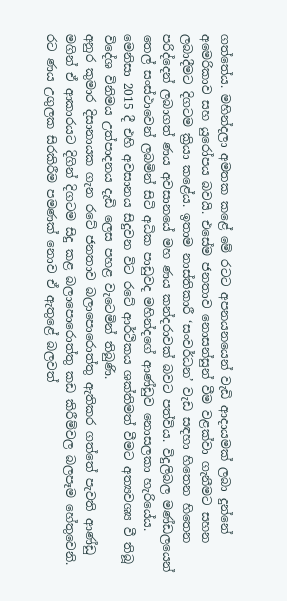ගත්තේය. මහින්දලා අමතක කළේ මේ රටට අපනයනයෙන් වැඩි ආදායමක් ලබා දුන්නේ අමෙරිකාව සහ යුරෝපය බවයි. එසේම ජනතාව නොසන්සුන් වීම වළක්වා ගැනීමට සහන ලබාදීමට දිගටම ක්‍රියා කළේය. ඉතාම නාස්තිකාරී ‘සංවර්ධන’ වැඩ සඳහා හිතෙන හිතෙන පරිද්දෙන් ලබාගත් ණය අවසානයේ මහ ණය කන්දරාවක් බවට පත්විය. විදුලිබල මණ්ඩලයෙන් තෙල් සංස්ථාවෙන් ලබමින් සිටි අධික පාඩුවද මහින්දගේ ආණ්ඩුව නොසලකා හැරියේය. මෙනිසා 2015 දී එහි අවසානය සිදුවන විට රටේ ආර්ථිකය ශක්තිමත් වීමට අත්‍යවශ්‍ය වී තිබූ විදේශ විනිමය උත්පාදනය දැඩි ලෙස පහළ වැටෙමින් තිබුණි.
අනුර කුමාර දිසානායක ගැන රටේ ජනතාව බලාපොරොත්තු ඇතිකර ගත්තේ පැවති ආණ්ඩු මගින් ඒ ආකාරයට දිගින් දිගටම සිදු කළ බලාපොරොත්තු කඩ කිරීම්වල බලපෑම හේතුවෙනි. රට ණය උගුලක සිරකිරීම පමණක් නොව ඒ ඇතුළේ බලවත්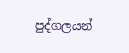පුද්ගලයන්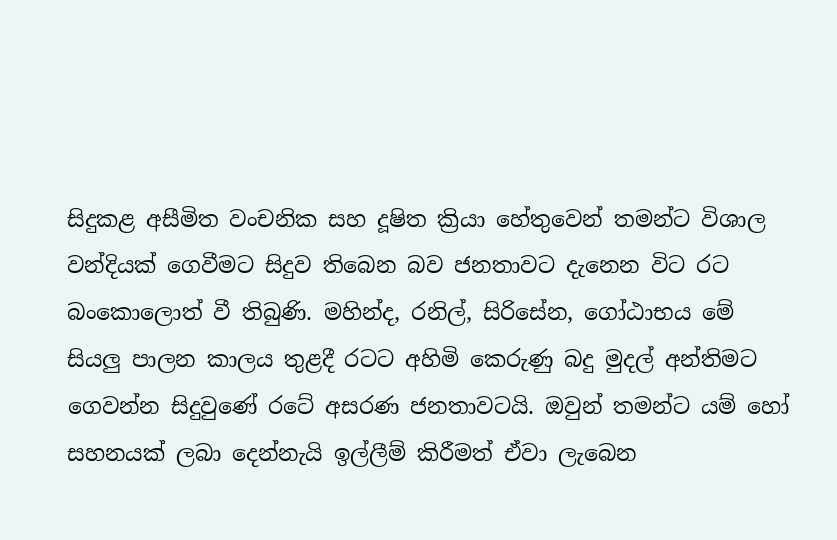සිදුකළ අසීමිත වංචනික සහ දූෂිත ක්‍රියා හේතුවෙන් තමන්ට විශාල වන්දියක් ගෙවීමට සිදුව තිබෙන බව ජනතාවට දැනෙන විට රට බංකොලොත් වී තිබුණි. මහින්ද, රනිල්, සිරිසේන, ගෝඨාභය මේ සියලු‍ පාලන කාලය තුළදී රටට අහිමි කෙරුණු බදු මුදල් අන්තිමට ගෙවන්න සිදුවුණේ රටේ අසරණ ජනතාවටයි. ඔවුන් තමන්ට යම් හෝ සහනයක් ලබා දෙන්නැයි ඉල්ලීම් කිරීමත් ඒවා ලැබෙන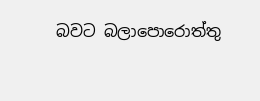බවට බලාපොරොත්තු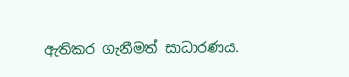ඇතිකර ගැනීමත් සාධාරණය.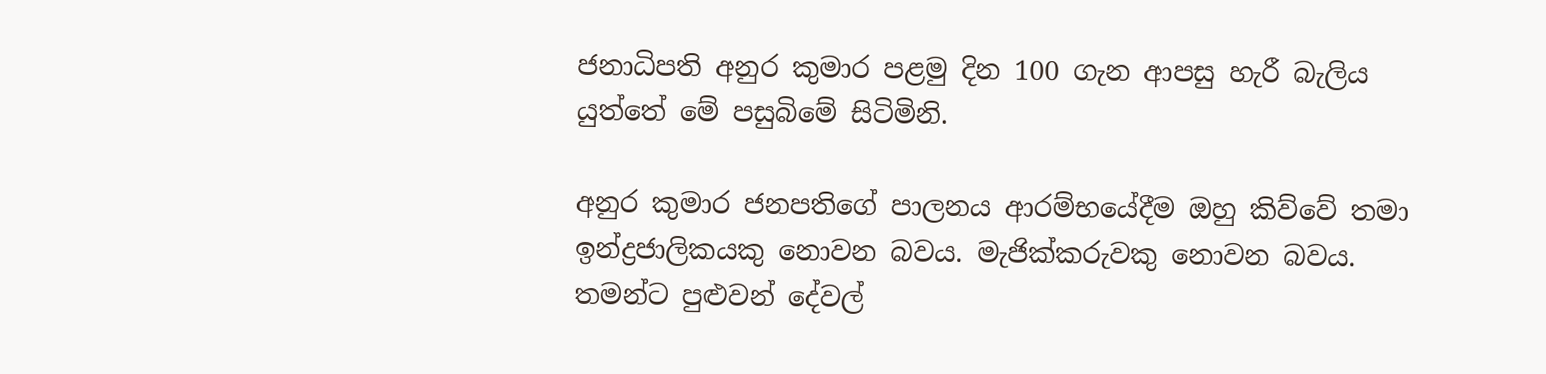ජනාධිපති අනුර කුමාර පළමු දින 100 ගැන ආපසු හැරී බැලිය යුත්තේ මේ පසුබිමේ සිටිමිනි.

අනුර කුමාර ජනපතිගේ පාලනය ආරම්භයේදීම ඔහු කිව්වේ තමා ඉන්ද්‍රජාලිකයකු නොවන බවය. මැජික්කරුවකු නොවන බවය. තමන්ට පුළුවන් දේවල්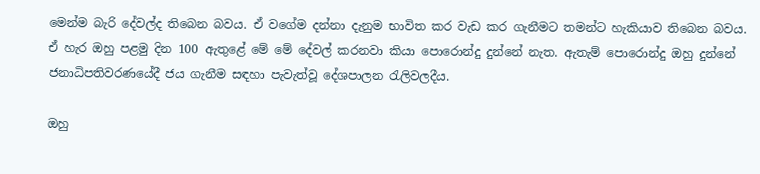මෙන්ම බැරි දේවල්ද තිබෙන බවය. ඒ වගේම දන්නා දැනුම භාවිත කර වැඩ කර ගැනීමට තමන්ට හැකියාව තිබෙන බවය. ඒ හැර ඔහු පළමු දින 100 ඇතුළේ මේ මේ දේවල් කරනවා කියා පොරොන්දු දුන්නේ නැත. ඇතැම් පොරොන්දු ඔහු දුන්නේ ජනාධිපතිවරණයේදී ජය ගැනීම සඳහා පැවැත්වූ දේශපාලන රැලිවලදීය.

ඔහු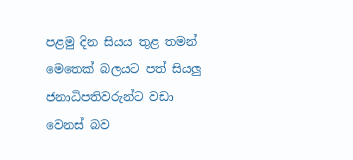පළමු දින සියය තුළ තමන් මෙතෙක් බලයට පත් සියලු ජනාධිපතිවරුන්ට වඩා වෙනස් බව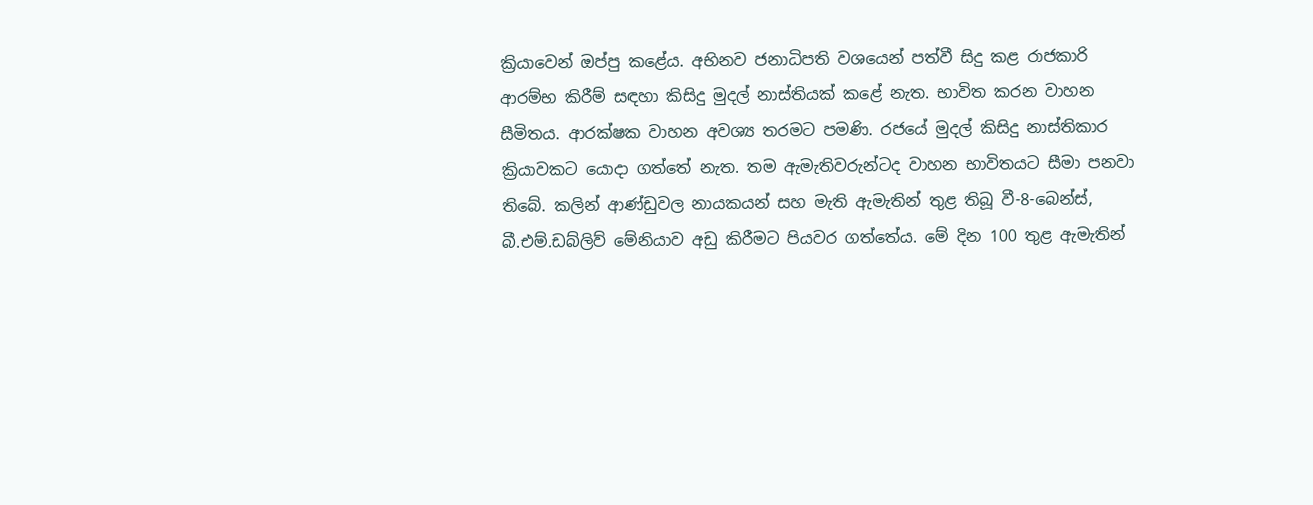ක්‍රියාවෙන් ඔප්පු කළේය. අභිනව ජනාධිපති වශයෙන් පත්වී සිදු කළ රාජකාරි ආරම්භ කිරීම් සඳහා කිසිදු මුදල් නාස්තියක් කළේ නැත. භාවිත කරන වාහන සීමිතය. ආරක්ෂක වාහන අවශ්‍ය තරමට පමණි. රජයේ මුදල් කිසිදු නාස්තිකාර ක්‍රියාවකට යොදා ගත්තේ නැත. තම ඇමැතිවරුන්ටද වාහන භාවිතයට සීමා පනවා තිබේ. කලින් ආණ්ඩුවල නායකයන් සහ මැති ඇමැතින් තුළ තිබූ වී-8-බෙන්ස්, බී.එම්.ඩබ්ලිව් මේනියාව අඩු කිරීමට පියවර ගත්තේය. මේ දින 100 තුළ ඇමැතින්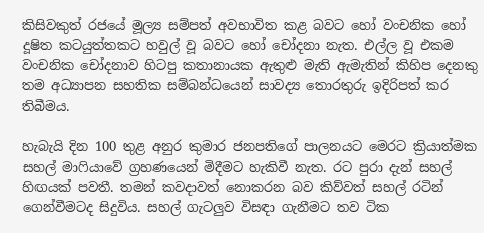කිසිවකුත් රජයේ මූල්‍ය සම්පත් අවභාවිත කළ බවට හෝ වංචනික හෝ දූෂිත කටයුත්තකට හවුල් වූ බවට හෝ චෝදනා නැත. එල්ල වූ එකම වංචනික චෝදනාව හිටපු කතානායක ඇතුළු මැති ඇමැතින් කිහිප දෙනකු තම අධ්‍යාපන සහතික සම්බන්ධයෙන් සාවද්‍ය තොරතුරු ඉදිරිපත් කර තිබීමය.

හැබැයි දින 100 තුළ අනුර කුමාර ජනපතිගේ පාලනයට මෙරට ක්‍රියාත්මක සහල් මාෆියාවේ ග්‍රහණයෙන් මිදීමට හැකිවී නැත. රට පුරා දැන් සහල් හිඟයක් පවතී. තමන් කවදාවත් නොකරන බව කිව්වත් සහල් රටින් ගෙන්වීමටද සිදුවිය. සහල් ගැටලු‍ව විසඳා ගැනීමට තව ටික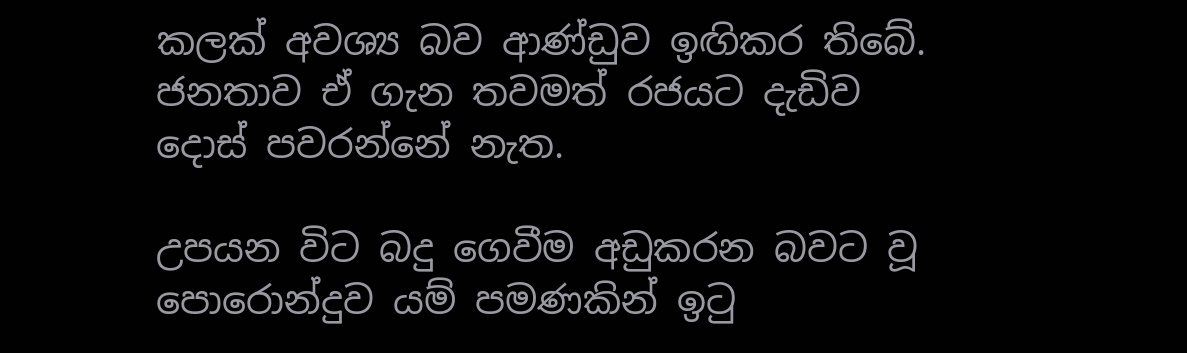කලක් අවශ්‍ය බව ආණ්ඩුව ඉඟිකර තිබේ. ජනතාව ඒ ගැන තවමත් රජයට දැඩිව දොස් පවරන්නේ නැත.

උපයන විට බදු ගෙවීම අඩුකරන බවට වූ පොරොන්දුව යම් පමණකින් ඉටු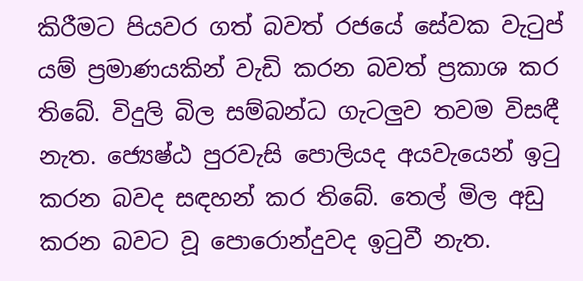කිරීමට පියවර ගත් බවත් රජයේ සේවක වැටුප් යම් ප්‍රමාණයකින් වැඩි කරන බවත් ප්‍රකාශ කර තිබේ. විදුලි බිල සම්බන්ධ ගැටලු‍ව තවම විසඳී නැත. ජ්‍යෙෂ්ඨ පුරවැසි පොලියද අයවැයෙන් ඉටු කරන බවද සඳහන් කර තිබේ. තෙල් මිල අඩු කරන බවට වූ පොරොන්දුවද ඉටුවී නැත.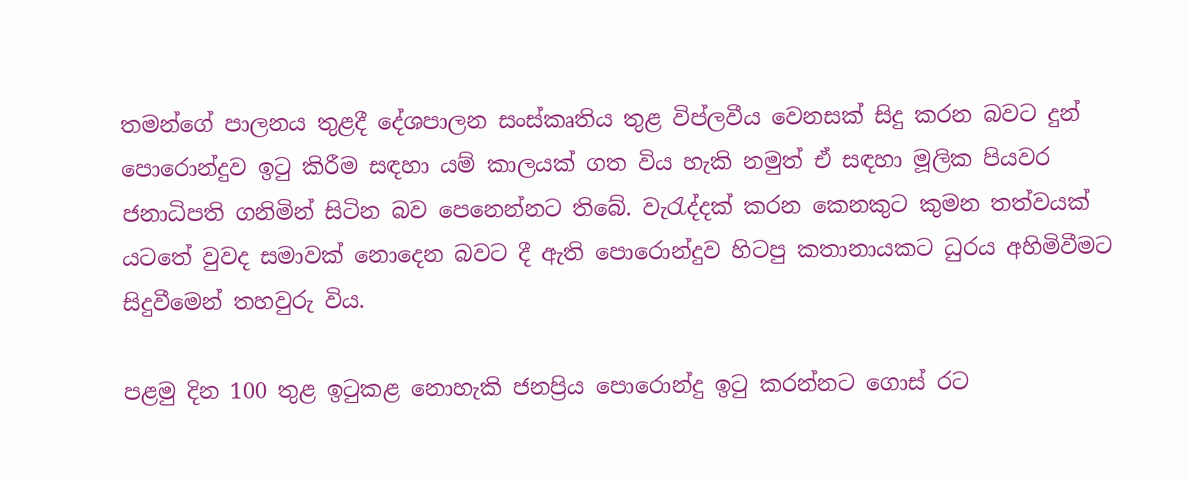තමන්ගේ පාලනය තුළදී දේශපාලන සංස්කෘතිය තුළ විප්ලවීය වෙනසක් සිදු කරන බවට දුන් පොරොන්දුව ඉටු කිරීම සඳහා යම් කාලයක් ගත විය හැකි නමුත් ඒ සඳහා මූලික පියවර ජනාධිපති ගනිමින් සිටින බව පෙනෙන්නට තිබේ. වැරැද්දක් කරන කෙනකුට කුමන තත්වයක් යටතේ වුවද සමාවක් නොදෙන බවට දී ඇති පොරොන්දුව හිටපු කතානායකට ධුරය අහිමිවීමට සිදුවීමෙන් තහවුරු විය.

පළමු දින 100 තුළ ඉටුකළ නොහැකි ජනප්‍රිය පොරොන්දු ඉටු කරන්නට ගොස් රට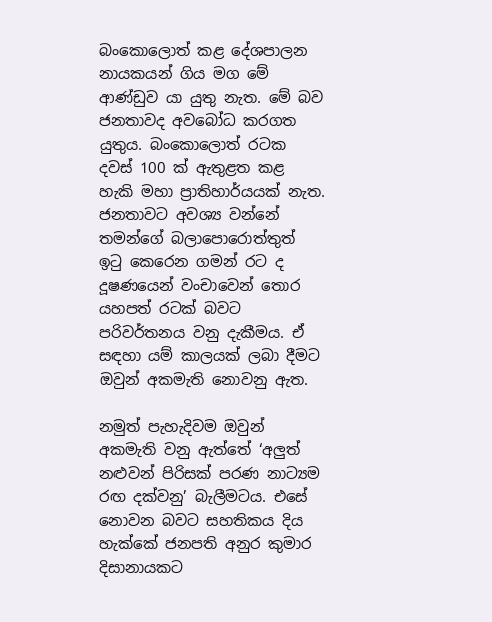බංකොලොත් කළ දේශපාලන නායකයන් ගිය මග මේ ආණ්ඩුව යා යුතු නැත. මේ බව ජනතාවද අවබෝධ කරගත යුතුය. බංකොලොත් රටක දවස් 100 ක් ඇතුළත කළ හැකි මහා ප්‍රාතිහාර්යයක් නැත. ජනතාවට අවශ්‍ය වන්නේ තමන්ගේ බලාපොරොත්තුත් ඉටු කෙරෙන ගමන් රට ද දූෂණයෙන් වංචාවෙන් තොර යහපත් රටක් බවට පරිවර්තනය වනු දැකීමය. ඒ සඳහා යම් කාලයක් ලබා දීමට ඔවුන් අකමැති නොවනු ඇත.

නමුත් පැහැදිවම ඔවුන් අකමැති වනු ඇත්තේ ‘අලු‍ත් නළුවන් පිරිසක් පරණ නාට්‍යම රඟ දක්වනු’ බැලීමටය. එසේ නොවන බවට සහතිකය දිය හැක්කේ ජනපති අනුර කුමාර දිසානායකට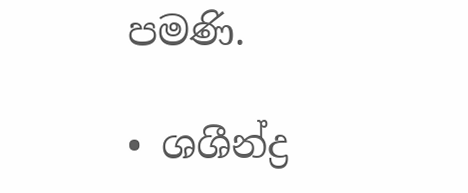පමණි.

• ශශීන්ද්‍ර